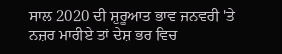ਸਾਲ 2020 ਦੀ ਸ਼ੁਰੂਆਤ ਭਾਵ ਜਨਵਰੀ 'ਤੇ ਨਜ਼ਰ ਮਾਰੀਏ ਤਾਂ ਦੇਸ਼ ਭਰ ਵਿਚ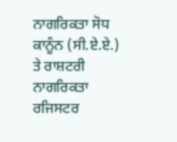ਨਾਗਰਿਕਤਾ ਸੋਧ ਕਾਨੂੰਨ (ਸੀ.ਏ.ਏ.) ਤੇ ਰਾਸ਼ਟਰੀ ਨਾਗਰਿਕਤਾ ਰਜਿਸਟਰ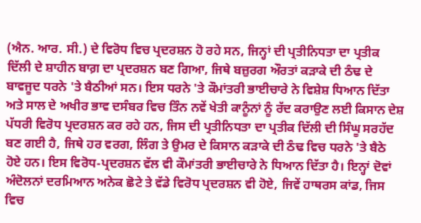(ਐਨ. ਆਰ. ਸੀ.) ਦੇ ਵਿਰੋਧ ਵਿਚ ਪ੍ਰਦਰਸ਼ਨ ਹੋ ਰਹੇ ਸਨ, ਜਿਨ੍ਹਾਂ ਦੀ ਪ੍ਰਤੀਨਿਧਤਾ ਦਾ ਪ੍ਰਤੀਕ ਦਿੱਲੀ ਦੇ ਸ਼ਾਹੀਨ ਬਾਗ਼ ਦਾ ਪ੍ਰਦਰਸ਼ਨ ਬਣ ਗਿਆ, ਜਿਥੇ ਬਜ਼ੁਰਗ ਔਰਤਾਂ ਕੜਾਕੇ ਦੀ ਠੰਢ ਦੇ ਬਾਵਜੂਦ ਧਰਨੇ 'ਤੇ ਬੈਠੀਆਂ ਸਨ। ਇਸ ਧਰਨੇ 'ਤੇ ਕੌਮਾਂਤਰੀ ਭਾਈਚਾਰੇ ਨੇ ਵਿਸ਼ੇਸ਼ ਧਿਆਨ ਦਿੱਤਾ ਅਤੇ ਸਾਲ ਦੇ ਅਖੀਰ ਭਾਵ ਦਸੰਬਰ ਵਿਚ ਤਿੰਨ ਨਵੇਂ ਖੇਤੀ ਕਾਨੂੰਨਾਂ ਨੂੰ ਰੱਦ ਕਰਾਉਣ ਲਈ ਕਿਸਾਨ ਦੇਸ਼ ਪੱਧਰੀ ਵਿਰੋਧ ਪ੍ਰਦਰਸ਼ਨ ਕਰ ਰਹੇ ਹਨ, ਜਿਸ ਦੀ ਪ੍ਰਤੀਨਿਧਤਾ ਦਾ ਪ੍ਰਤੀਕ ਦਿੱਲੀ ਦੀ ਸਿੰਘੂ ਸਰਹੱਦ ਬਣ ਗਈ ਹੈ, ਜਿਥੇ ਹਰ ਵਰਗ, ਲਿੰਗ ਤੇ ਉਮਰ ਦੇ ਕਿਸਾਨ ਕੜਾਕੇ ਦੀ ਠੰਢ ਵਿਚ ਧਰਨੇ 'ਤੇ ਬੈਠੇ ਹੋਏ ਹਨ। ਇਸ ਵਿਰੋਧ-ਪ੍ਰਦਰਸ਼ਨ ਵੱਲ ਵੀ ਕੌਮਾਂਤਰੀ ਭਾਈਚਾਰੇ ਨੇ ਧਿਆਨ ਦਿੱਤਾ ਹੈ। ਇਨ੍ਹਾਂ ਦੋਵਾਂ ਅੰਦੋਲਨਾਂ ਦਰਮਿਆਨ ਅਨੇਕ ਛੋਟੇ ਤੇ ਵੱਡੇ ਵਿਰੋਧ ਪ੍ਰਦਰਸ਼ਨ ਵੀ ਹੋਏ, ਜਿਵੇਂ ਹਾਥਰਸ ਕਾਂਡ, ਜਿਸ ਵਿਚ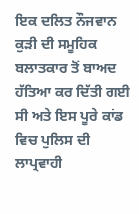ਇਕ ਦਲਿਤ ਨੌਜਵਾਨ ਕੁੜੀ ਦੀ ਸਮੂਹਿਕ ਬਲਾਤਕਾਰ ਤੋਂ ਬਾਅਦ ਹੱਤਿਆ ਕਰ ਦਿੱਤੀ ਗਈ ਸੀ ਅਤੇ ਇਸ ਪੂਰੇ ਕਾਂਡ ਵਿਚ ਪੁਲਿਸ ਦੀ ਲਾਪ੍ਰਵਾਹੀ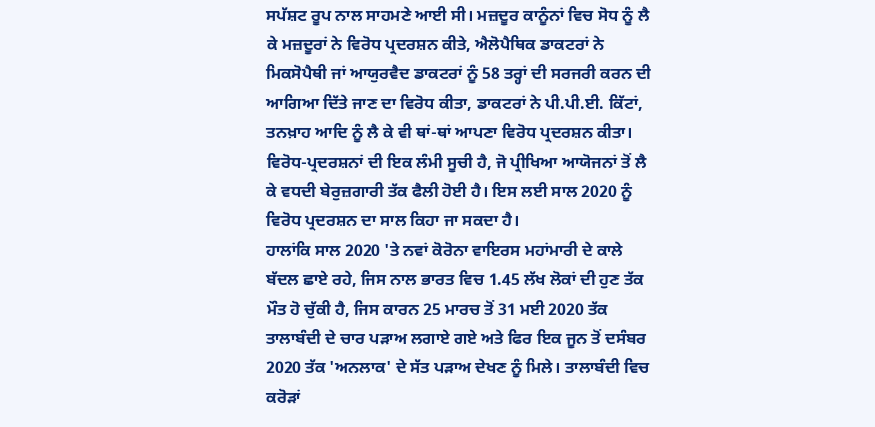ਸਪੱਸ਼ਟ ਰੂਪ ਨਾਲ ਸਾਹਮਣੇ ਆਈ ਸੀ। ਮਜ਼ਦੂਰ ਕਾਨੂੰਨਾਂ ਵਿਚ ਸੋਧ ਨੂੰ ਲੈ ਕੇ ਮਜ਼ਦੂਰਾਂ ਨੇ ਵਿਰੋਧ ਪ੍ਰਦਰਸ਼ਨ ਕੀਤੇ, ਐਲੋਪੈਥਿਕ ਡਾਕਟਰਾਂ ਨੇ ਮਿਕਸੋਪੈਥੀ ਜਾਂ ਆਯੁਰਵੈਦ ਡਾਕਟਰਾਂ ਨੂੰ 58 ਤਰ੍ਹਾਂ ਦੀ ਸਰਜਰੀ ਕਰਨ ਦੀ ਆਗਿਆ ਦਿੱਤੇ ਜਾਣ ਦਾ ਵਿਰੋਧ ਕੀਤਾ, ਡਾਕਟਰਾਂ ਨੇ ਪੀ.ਪੀ.ਈ. ਕਿੱਟਾਂ, ਤਨਖ਼ਾਹ ਆਦਿ ਨੂੰ ਲੈ ਕੇ ਵੀ ਥਾਂ-ਥਾਂ ਆਪਣਾ ਵਿਰੋਧ ਪ੍ਰਦਰਸ਼ਨ ਕੀਤਾ। ਵਿਰੋਧ-ਪ੍ਰਦਰਸ਼ਨਾਂ ਦੀ ਇਕ ਲੰਮੀ ਸੂਚੀ ਹੈ, ਜੋ ਪ੍ਰੀਖਿਆ ਆਯੋਜਨਾਂ ਤੋਂ ਲੈ ਕੇ ਵਧਦੀ ਬੇਰੁਜ਼ਗਾਰੀ ਤੱਕ ਫੈਲੀ ਹੋਈ ਹੈ। ਇਸ ਲਈ ਸਾਲ 2020 ਨੂੰ ਵਿਰੋਧ ਪ੍ਰਦਰਸ਼ਨ ਦਾ ਸਾਲ ਕਿਹਾ ਜਾ ਸਕਦਾ ਹੈ।
ਹਾਲਾਂਕਿ ਸਾਲ 2020 'ਤੇ ਨਵਾਂ ਕੋਰੋਨਾ ਵਾਇਰਸ ਮਹਾਂਮਾਰੀ ਦੇ ਕਾਲੇ ਬੱਦਲ ਛਾਏ ਰਹੇ, ਜਿਸ ਨਾਲ ਭਾਰਤ ਵਿਚ 1.45 ਲੱਖ ਲੋਕਾਂ ਦੀ ਹੁਣ ਤੱਕ ਮੌਤ ਹੋ ਚੁੱਕੀ ਹੈ, ਜਿਸ ਕਾਰਨ 25 ਮਾਰਚ ਤੋਂ 31 ਮਈ 2020 ਤੱਕ ਤਾਲਾਬੰਦੀ ਦੇ ਚਾਰ ਪੜਾਅ ਲਗਾਏ ਗਏ ਅਤੇ ਫਿਰ ਇਕ ਜੂਨ ਤੋਂ ਦਸੰਬਰ 2020 ਤੱਕ 'ਅਨਲਾਕ' ਦੇ ਸੱਤ ਪੜਾਅ ਦੇਖਣ ਨੂੰ ਮਿਲੇ। ਤਾਲਾਬੰਦੀ ਵਿਚ ਕਰੋੜਾਂ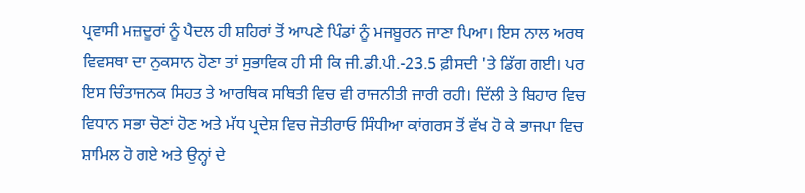ਪ੍ਰਵਾਸੀ ਮਜ਼ਦੂਰਾਂ ਨੂੰ ਪੈਦਲ ਹੀ ਸ਼ਹਿਰਾਂ ਤੋਂ ਆਪਣੇ ਪਿੰਡਾਂ ਨੂੰ ਮਜਬੂਰਨ ਜਾਣਾ ਪਿਆ। ਇਸ ਨਾਲ ਅਰਥ ਵਿਵਸਥਾ ਦਾ ਨੁਕਸਾਨ ਹੋਣਾ ਤਾਂ ਸੁਭਾਵਿਕ ਹੀ ਸੀ ਕਿ ਜੀ.ਡੀ.ਪੀ.-23.5 ਫ਼ੀਸਦੀ 'ਤੇ ਡਿੱਗ ਗਈ। ਪਰ ਇਸ ਚਿੰਤਾਜਨਕ ਸਿਹਤ ਤੇ ਆਰਥਿਕ ਸਥਿਤੀ ਵਿਚ ਵੀ ਰਾਜਨੀਤੀ ਜਾਰੀ ਰਹੀ। ਦਿੱਲੀ ਤੇ ਬਿਹਾਰ ਵਿਚ ਵਿਧਾਨ ਸਭਾ ਚੋਣਾਂ ਹੋਣ ਅਤੇ ਮੱਧ ਪ੍ਰਦੇਸ਼ ਵਿਚ ਜੋਤੀਰਾਓ ਸਿੰਧੀਆ ਕਾਂਗਰਸ ਤੋਂ ਵੱਖ ਹੋ ਕੇ ਭਾਜਪਾ ਵਿਚ ਸ਼ਾਮਿਲ ਹੋ ਗਏ ਅਤੇ ਉਨ੍ਹਾਂ ਦੇ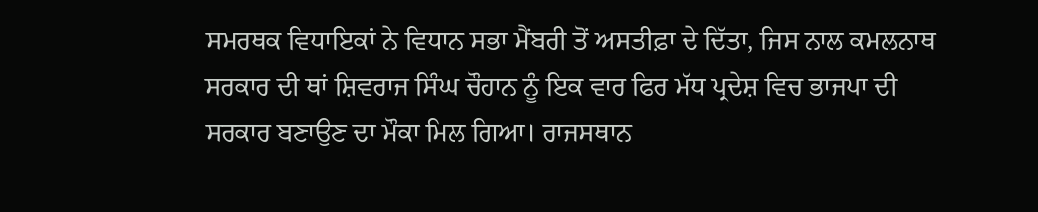ਸਮਰਥਕ ਵਿਧਾਇਕਾਂ ਨੇ ਵਿਧਾਨ ਸਭਾ ਮੈਂਬਰੀ ਤੋਂ ਅਸਤੀਫ਼ਾ ਦੇ ਦਿੱਤਾ, ਜਿਸ ਨਾਲ ਕਮਲਨਾਥ ਸਰਕਾਰ ਦੀ ਥਾਂ ਸ਼ਿਵਰਾਜ ਸਿੰਘ ਚੌਹਾਨ ਨੂੰ ਇਕ ਵਾਰ ਫਿਰ ਮੱਧ ਪ੍ਰਦੇਸ਼ ਵਿਚ ਭਾਜਪਾ ਦੀ ਸਰਕਾਰ ਬਣਾਉਣ ਦਾ ਮੌਕਾ ਮਿਲ ਗਿਆ। ਰਾਜਸਥਾਨ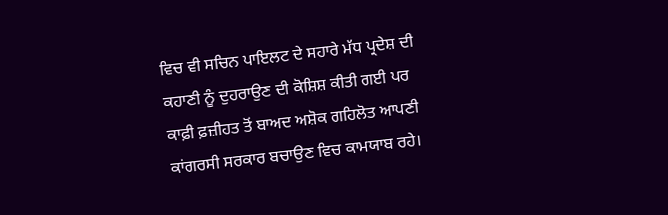ਵਿਚ ਵੀ ਸਚਿਨ ਪਾਇਲਟ ਦੇ ਸਹਾਰੇ ਮੱਧ ਪ੍ਰਦੇਸ਼ ਦੀ ਕਹਾਣੀ ਨੂੰ ਦੁਹਰਾਉਣ ਦੀ ਕੋਸ਼ਿਸ਼ ਕੀਤੀ ਗਈ ਪਰ ਕਾਫ਼ੀ ਫ਼ਜ਼ੀਹਤ ਤੋਂ ਬਾਅਦ ਅਸ਼ੋਕ ਗਹਿਲੋਤ ਆਪਣੀ ਕਾਂਗਰਸੀ ਸਰਕਾਰ ਬਚਾਉਣ ਵਿਚ ਕਾਮਯਾਬ ਰਹੇ।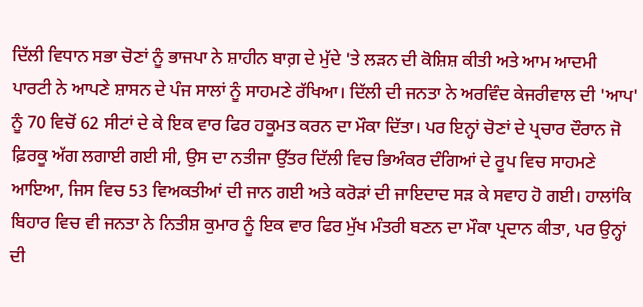ਦਿੱਲੀ ਵਿਧਾਨ ਸਭਾ ਚੋਣਾਂ ਨੂੰ ਭਾਜਪਾ ਨੇ ਸ਼ਾਹੀਨ ਬਾਗ਼ ਦੇ ਮੁੱਦੇ 'ਤੇ ਲੜਨ ਦੀ ਕੋਸ਼ਿਸ਼ ਕੀਤੀ ਅਤੇ ਆਮ ਆਦਮੀ ਪਾਰਟੀ ਨੇ ਆਪਣੇ ਸ਼ਾਸਨ ਦੇ ਪੰਜ ਸਾਲਾਂ ਨੂੰ ਸਾਹਮਣੇ ਰੱਖਿਆ। ਦਿੱਲੀ ਦੀ ਜਨਤਾ ਨੇ ਅਰਵਿੰਦ ਕੇਜਰੀਵਾਲ ਦੀ 'ਆਪ' ਨੂੰ 70 ਵਿਚੋਂ 62 ਸੀਟਾਂ ਦੇ ਕੇ ਇਕ ਵਾਰ ਫਿਰ ਹਕੂਮਤ ਕਰਨ ਦਾ ਮੌਕਾ ਦਿੱਤਾ। ਪਰ ਇਨ੍ਹਾਂ ਚੋਣਾਂ ਦੇ ਪ੍ਰਚਾਰ ਦੌਰਾਨ ਜੋ ਫ਼ਿਰਕੂ ਅੱਗ ਲਗਾਈ ਗਈ ਸੀ, ਉਸ ਦਾ ਨਤੀਜਾ ਉੱਤਰ ਦਿੱਲੀ ਵਿਚ ਭਿਅੰਕਰ ਦੰਗਿਆਂ ਦੇ ਰੂਪ ਵਿਚ ਸਾਹਮਣੇ ਆਇਆ, ਜਿਸ ਵਿਚ 53 ਵਿਅਕਤੀਆਂ ਦੀ ਜਾਨ ਗਈ ਅਤੇ ਕਰੋੜਾਂ ਦੀ ਜਾਇਦਾਦ ਸੜ ਕੇ ਸਵਾਹ ਹੋ ਗਈ। ਹਾਲਾਂਕਿ ਬਿਹਾਰ ਵਿਚ ਵੀ ਜਨਤਾ ਨੇ ਨਿਤੀਸ਼ ਕੁਮਾਰ ਨੂੰ ਇਕ ਵਾਰ ਫਿਰ ਮੁੱਖ ਮੰਤਰੀ ਬਣਨ ਦਾ ਮੌਕਾ ਪ੍ਰਦਾਨ ਕੀਤਾ, ਪਰ ਉਨ੍ਹਾਂ ਦੀ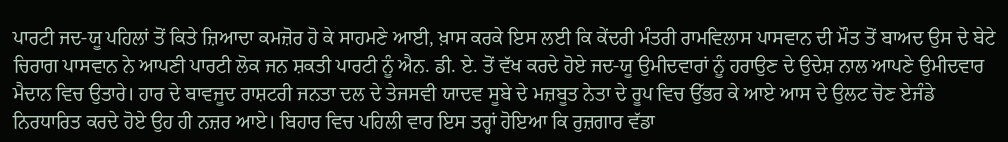ਪਾਰਟੀ ਜਦ-ਯੂ ਪਹਿਲਾਂ ਤੋਂ ਕਿਤੇ ਜ਼ਿਆਦਾ ਕਮਜ਼ੋਰ ਹੋ ਕੇ ਸਾਹਮਣੇ ਆਈ, ਖ਼ਾਸ ਕਰਕੇ ਇਸ ਲਈ ਕਿ ਕੇਂਦਰੀ ਮੰਤਰੀ ਰਾਮਵਿਲਾਸ ਪਾਸਵਾਨ ਦੀ ਮੌਤ ਤੋਂ ਬਾਅਦ ਉਸ ਦੇ ਬੇਟੇ ਚਿਰਾਗ ਪਾਸਵਾਨ ਨੇ ਆਪਣੀ ਪਾਰਟੀ ਲੋਕ ਜਨ ਸ਼ਕਤੀ ਪਾਰਟੀ ਨੂੰ ਐਨ. ਡੀ. ਏ. ਤੋਂ ਵੱਖ ਕਰਦੇ ਹੋਏ ਜਦ-ਯੂ ਉਮੀਦਵਾਰਾਂ ਨੂੰ ਹਰਾਉਣ ਦੇ ਉਦੇਸ਼ ਨਾਲ ਆਪਣੇ ਉਮੀਦਵਾਰ ਮੈਦਾਨ ਵਿਚ ਉਤਾਰੇ। ਹਾਰ ਦੇ ਬਾਵਜੂਦ ਰਾਸ਼ਟਰੀ ਜਨਤਾ ਦਲ ਦੇ ਤੇਜਸਵੀ ਯਾਦਵ ਸੂਬੇ ਦੇ ਮਜ਼ਬੂਤ ਨੇਤਾ ਦੇ ਰੂਪ ਵਿਚ ਉੱਭਰ ਕੇ ਆਏ ਆਸ ਦੇ ਉਲਟ ਚੋਣ ਏਜੰਡੇ ਨਿਰਧਾਰਿਤ ਕਰਦੇ ਹੋਏ ਉਹ ਹੀ ਨਜ਼ਰ ਆਏ। ਬਿਹਾਰ ਵਿਚ ਪਹਿਲੀ ਵਾਰ ਇਸ ਤਰ੍ਹਾਂ ਹੋਇਆ ਕਿ ਰੁਜ਼ਗਾਰ ਵੱਡਾ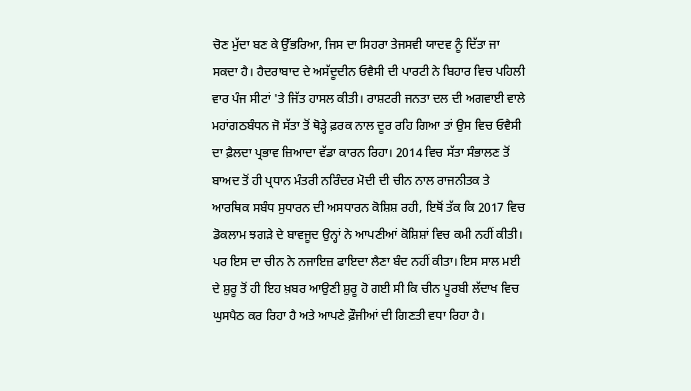ਚੋਣ ਮੁੱਦਾ ਬਣ ਕੇ ਉੱਭਰਿਆ, ਜਿਸ ਦਾ ਸਿਹਰਾ ਤੇਜਸਵੀ ਯਾਦਵ ਨੂੰ ਦਿੱਤਾ ਜਾ ਸਕਦਾ ਹੈ। ਹੈਦਰਾਬਾਦ ਦੇ ਅਸੱਦੂਦੀਨ ਓਵੈਸੀ ਦੀ ਪਾਰਟੀ ਨੇ ਬਿਹਾਰ ਵਿਚ ਪਹਿਲੀ ਵਾਰ ਪੰਜ ਸੀਟਾਂ 'ਤੇ ਜਿੱਤ ਹਾਸਲ ਕੀਤੀ। ਰਾਸ਼ਟਰੀ ਜਨਤਾ ਦਲ ਦੀ ਅਗਵਾਈ ਵਾਲੇ ਮਹਾਂਗਠਬੰਧਨ ਜੋ ਸੱਤਾ ਤੋਂ ਥੋੜ੍ਹੇ ਫ਼ਰਕ ਨਾਲ ਦੂਰ ਰਹਿ ਗਿਆ ਤਾਂ ਉਸ ਵਿਚ ਓਵੈਸੀ ਦਾ ਫ਼ੈਲਦਾ ਪ੍ਰਭਾਵ ਜ਼ਿਆਦਾ ਵੱਡਾ ਕਾਰਨ ਰਿਹਾ। 2014 ਵਿਚ ਸੱਤਾ ਸੰਭਾਲਣ ਤੋਂ ਬਾਅਦ ਤੋਂ ਹੀ ਪ੍ਰਧਾਨ ਮੰਤਰੀ ਨਰਿੰਦਰ ਮੋਦੀ ਦੀ ਚੀਨ ਨਾਲ ਰਾਜਨੀਤਕ ਤੇ ਆਰਥਿਕ ਸਬੰਧ ਸੁਧਾਰਨ ਦੀ ਅਸਧਾਰਨ ਕੋਸ਼ਿਸ਼ ਰਹੀ, ਇਥੋਂ ਤੱਕ ਕਿ 2017 ਵਿਚ ਡੋਕਲਾਮ ਝਗੜੇ ਦੇ ਬਾਵਜੂਦ ਉਨ੍ਹਾਂ ਨੇ ਆਪਣੀਆਂ ਕੋਸ਼ਿਸ਼ਾਂ ਵਿਚ ਕਮੀ ਨਹੀਂ ਕੀਤੀ। ਪਰ ਇਸ ਦਾ ਚੀਨ ਨੇ ਨਜਾਇਜ਼ ਫਾਇਦਾ ਲੈਣਾ ਬੰਦ ਨਹੀਂ ਕੀਤਾ। ਇਸ ਸਾਲ ਮਈ ਦੇ ਸ਼ੁਰੂ ਤੋਂ ਹੀ ਇਹ ਖ਼ਬਰ ਆਉਣੀ ਸ਼ੁਰੂ ਹੋ ਗਈ ਸੀ ਕਿ ਚੀਨ ਪੂਰਬੀ ਲੱਦਾਖ ਵਿਚ ਘੁਸਪੈਠ ਕਰ ਰਿਹਾ ਹੈ ਅਤੇ ਆਪਣੇ ਫ਼ੌਜੀਆਂ ਦੀ ਗਿਣਤੀ ਵਧਾ ਰਿਹਾ ਹੈ।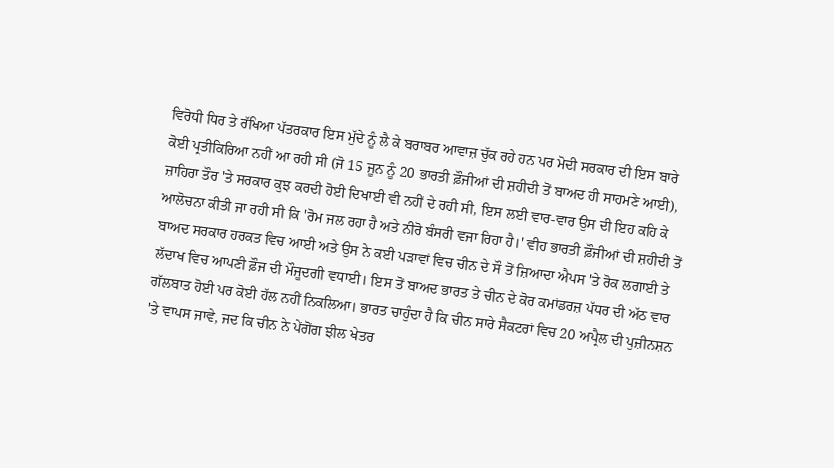ਵਿਰੋਧੀ ਧਿਰ ਤੇ ਰੱਖਿਆ ਪੱਤਰਕਾਰ ਇਸ ਮੁੱਦੇ ਨੂੰ ਲੈ ਕੇ ਬਰਾਬਰ ਆਵਾਜ਼ ਚੁੱਕ ਰਹੇ ਹਨ ਪਰ ਮੋਦੀ ਸਰਕਾਰ ਦੀ ਇਸ ਬਾਰੇ ਕੋਈ ਪ੍ਰਤੀਕਿਰਿਆ ਨਹੀਂ ਆ ਰਹੀ ਸੀ (ਜੋ 15 ਜੂਨ ਨੂੰ 20 ਭਾਰਤੀ ਫ਼ੌਜੀਆਂ ਦੀ ਸ਼ਹੀਦੀ ਤੋਂ ਬਾਅਦ ਹੀ ਸਾਹਮਣੇ ਆਈ), ਜ਼ਾਹਿਰਾ ਤੌਰ 'ਤੇ ਸਰਕਾਰ ਕੁਝ ਕਰਦੀ ਹੋਈ ਦਿਖਾਈ ਵੀ ਨਹੀਂ ਦੇ ਰਹੀ ਸੀ, ਇਸ ਲਈ ਵਾਰ-ਵਾਰ ਉਸ ਦੀ ਇਹ ਕਹਿ ਕੇ ਆਲੋਚਨਾ ਕੀਤੀ ਜਾ ਰਹੀ ਸੀ ਕਿ 'ਰੋਮ ਜਲ ਰਹਾ ਹੈ ਅਤੇ ਨੀਰੋ ਬੰਸਰੀ ਵਜਾ ਰਿਹਾ ਹੈ।' ਵੀਹ ਭਾਰਤੀ ਫ਼ੌਜੀਆਂ ਦੀ ਸ਼ਹੀਦੀ ਤੋਂ ਬਾਅਦ ਸਰਕਾਰ ਹਰਕਤ ਵਿਚ ਆਈ ਅਤੇ ਉਸ ਨੇ ਕਈ ਪੜਾਵਾਂ ਵਿਚ ਚੀਨ ਦੇ ਸੌ ਤੋਂ ਜ਼ਿਆਦਾ ਐਪਸ 'ਤੇ ਰੋਕ ਲਗਾਈ ਤੇ ਲੱਦਾਖ ਵਿਚ ਆਪਣੀ ਫ਼ੌਜ ਦੀ ਮੌਜੂਦਗੀ ਵਧਾਈ। ਇਸ ਤੋਂ ਬਾਅਦ ਭਾਰਤ ਤੇ ਚੀਨ ਦੇ ਕੋਰ ਕਮਾਂਡਰਜ਼ ਪੱਧਰ ਦੀ ਅੱਠ ਵਾਰ ਗੱਲਬਾਤ ਹੋਈ ਪਰ ਕੋਈ ਹੱਲ ਨਹੀਂ ਨਿਕਲਿਆ। ਭਾਰਤ ਚਾਹੁੰਦਾ ਹੈ ਕਿ ਚੀਨ ਸਾਰੇ ਸੈਕਟਰਾਂ ਵਿਚ 20 ਅਪ੍ਰੈਲ ਦੀ ਪੁਜ਼ੀਨਸ਼ਨ 'ਤੇ ਵਾਪਸ ਜਾਵੇ, ਜਦ ਕਿ ਚੀਨ ਨੇ ਪੇਂਗੋਂਗ ਝੀਲ ਖੇਤਰ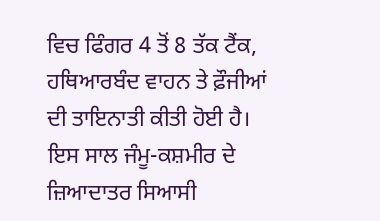ਵਿਚ ਫਿੰਗਰ 4 ਤੋਂ 8 ਤੱਕ ਟੈਂਕ, ਹਥਿਆਰਬੰਦ ਵਾਹਨ ਤੇ ਫ਼ੌਜੀਆਂ ਦੀ ਤਾਇਨਾਤੀ ਕੀਤੀ ਹੋਈ ਹੈ।
ਇਸ ਸਾਲ ਜੰਮੂ-ਕਸ਼ਮੀਰ ਦੇ ਜ਼ਿਆਦਾਤਰ ਸਿਆਸੀ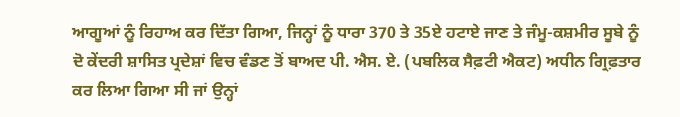ਆਗੂਆਂ ਨੂੰ ਰਿਹਾਅ ਕਰ ਦਿੱਤਾ ਗਿਆ, ਜਿਨ੍ਹਾਂ ਨੂੰ ਧਾਰਾ 370 ਤੇ 35ਏ ਹਟਾਏ ਜਾਣ ਤੇ ਜੰਮੂ-ਕਸ਼ਮੀਰ ਸੂਬੇ ਨੂੰ ਦੋ ਕੇਂਦਰੀ ਸ਼ਾਸਿਤ ਪ੍ਰਦੇਸ਼ਾਂ ਵਿਚ ਵੰਡਣ ਤੋਂ ਬਾਅਦ ਪੀ. ਐਸ. ਏ. (ਪਬਲਿਕ ਸੈਫ਼ਟੀ ਐਕਟ) ਅਧੀਨ ਗ੍ਰਿਫ਼ਤਾਰ ਕਰ ਲਿਆ ਗਿਆ ਸੀ ਜਾਂ ਉਨ੍ਹਾਂ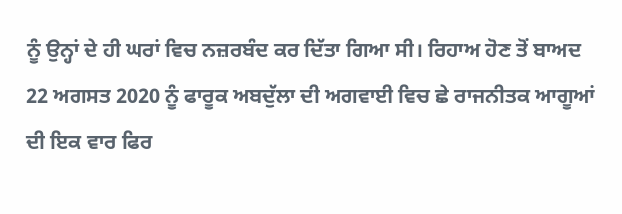ਨੂੰ ਉਨ੍ਹਾਂ ਦੇ ਹੀ ਘਰਾਂ ਵਿਚ ਨਜ਼ਰਬੰਦ ਕਰ ਦਿੱਤਾ ਗਿਆ ਸੀ। ਰਿਹਾਅ ਹੋਣ ਤੋਂ ਬਾਅਦ 22 ਅਗਸਤ 2020 ਨੂੰ ਫਾਰੂਕ ਅਬਦੁੱਲਾ ਦੀ ਅਗਵਾਈ ਵਿਚ ਛੇ ਰਾਜਨੀਤਕ ਆਗੂਆਂ ਦੀ ਇਕ ਵਾਰ ਫਿਰ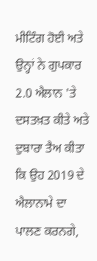ਮੀਟਿੰਗ ਹੋਈ ਅਤੇ ਉਨ੍ਹਾਂ ਨੇ ਗੁਪਕਾਰ 2.0 ਐਲਾਨ 'ਤੇ ਦਸਤਖ਼ਤ ਕੀਤੇ ਅਤੇ ਦੁਬਾਰਾ ਤੈਅ ਕੀਤਾ ਕਿ ਉਹ 2019 ਦੇ ਐਲਾਨਾਮੇ ਦਾ ਪਾਲਣ ਕਰਨਗੇ,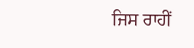ਜਿਸ ਰਾਹੀਂ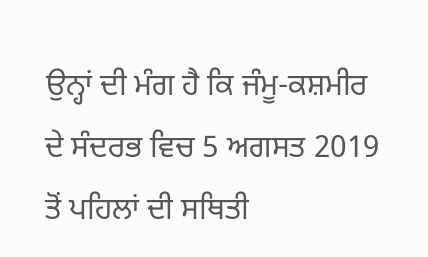ਉਨ੍ਹਾਂ ਦੀ ਮੰਗ ਹੈ ਕਿ ਜੰਮੂ-ਕਸ਼ਮੀਰ ਦੇ ਸੰਦਰਭ ਵਿਚ 5 ਅਗਸਤ 2019 ਤੋਂ ਪਹਿਲਾਂ ਦੀ ਸਥਿਤੀ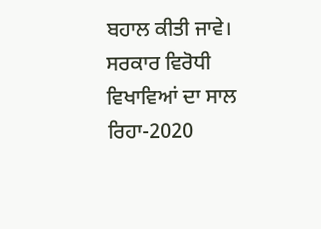ਬਹਾਲ ਕੀਤੀ ਜਾਵੇ।
ਸਰਕਾਰ ਵਿਰੋਧੀ ਵਿਖਾਵਿਆਂ ਦਾ ਸਾਲ ਰਿਹਾ-2020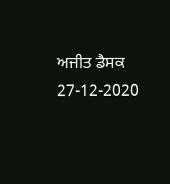ਅਜੀਤ ਡੈਸਕ
27-12-2020